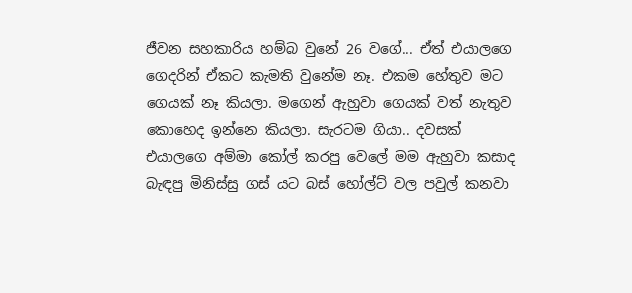ජීවන සහකාරිය හම්බ වුනේ 26 වගේ... ඒත් එයාලගෙ ගෙදරින් ඒකට කැමති වුනේම නෑ. එකම හේතුව මට ගෙයක් නෑ කියලා. මගෙන් ඇහුවා ගෙයක් වත් නැතුව කොහෙද ඉන්නෙ කියලා. සැරටම ගියා.. දවසක් එයාලගෙ අම්මා කෝල් කරපු වෙලේ මම ඇහුවා කසාද බැඳපු මිනිස්සු ගස් යට බස් හෝල්ට් වල පවුල් කනවා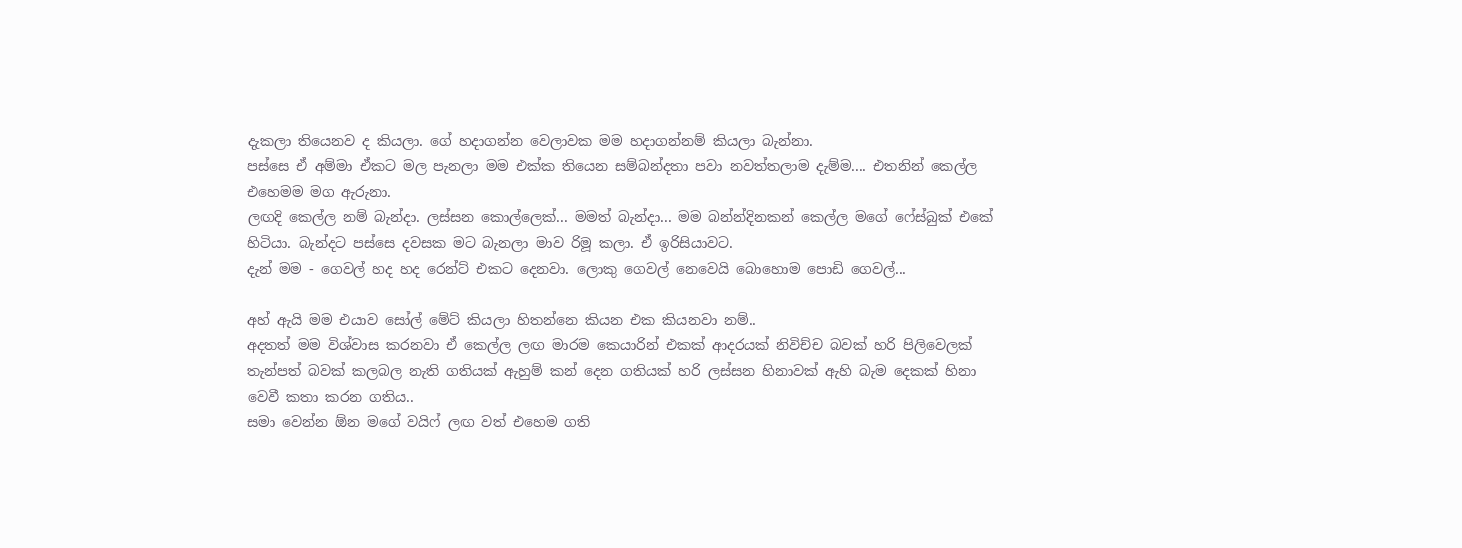දැකලා තියෙනව ද කියලා. ගේ හදාගන්න වෙලාවක මම හදාගන්නම් කියලා බැන්නා.
පස්සෙ ඒ අම්මා ඒකට මල පැනලා මම එක්ක තියෙන සම්බන්දතා පවා නවත්තලාම දැම්ම.... එතනින් කෙල්ල එහෙමම මග ඇරුනා.
ලඟදි කෙල්ල නම් බැන්දා. ලස්සන කොල්ලෙක්... මමත් බැන්දා... මම බන්න්දිනකන් කෙල්ල මගේ ෆේස්බුක් එකේ හිටියා. බැන්දට පස්සෙ දවසක මට බැනලා මාව රිමූ කලා. ඒ ඉරිසියාවට.
දැන් මම - ගෙවල් හද හද රෙන්ට් එකට දෙනවා. ලොකු ගෙවල් නෙවෙයි බොහොම පොඩි ගෙවල්...

අහ් ඇයි මම එයාව සෝල් මේට් කියලා හිතන්නෙ කියන එක කියනවා නම්..
අදතත් මම විශ්වාස කරනවා ඒ කෙල්ල ලඟ මාරම කෙයාරින් එකක් ආදරයක් නිවිච්ච බවක් හරි පිලිවෙලක් තැන්පත් බවක් කලබල නැති ගතියක් ඇහුම් කන් දෙන ගතියක් හරි ලස්සන හිනාවක් ඇහි බැම දෙකක් හිනා වෙවී කතා කරන ගතිය..
සමා වෙන්න ඕන මගේ වයිෆ් ලඟ වත් එහෙම ගති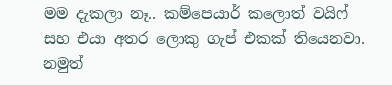මම දැකලා නෑ.. කම්පෙයාර් කලොත් වයිෆ් සහ එයා අතර ලොකු ගැප් එකක් තියෙනවා. නමුත්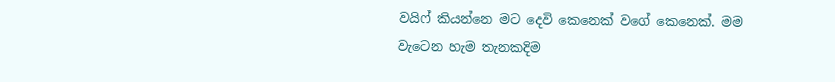වයිෆ් කියන්නෙ මට දෙවි කෙනෙක් වගේ කෙනෙක්. මම වැටෙන හැම තැනකදිම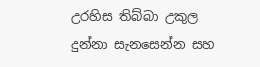උරහිස තිබ්බා උකුල දුන්නා සැනසෙන්න සහ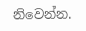නිවෙන්න.